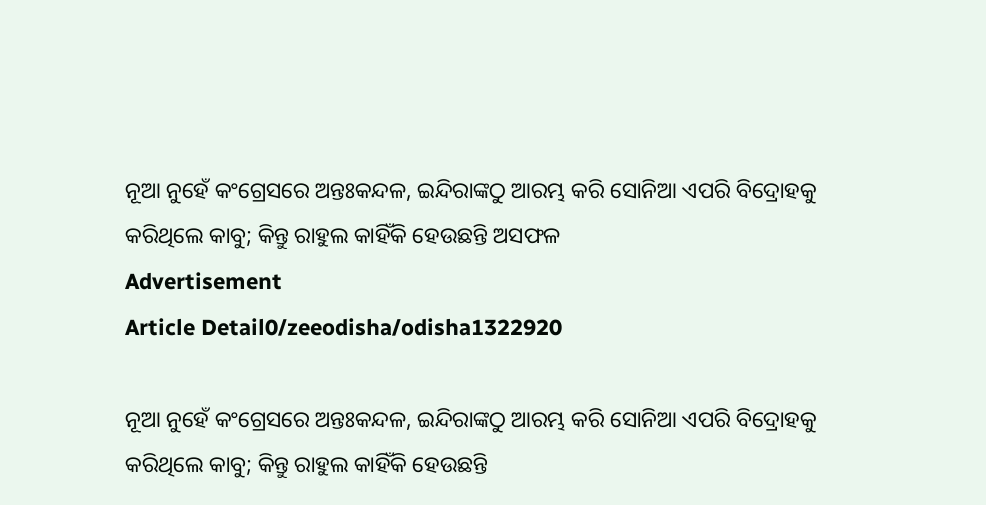ନୂଆ ନୁହେଁ କଂଗ୍ରେସରେ ଅନ୍ତଃକନ୍ଦଳ, ଇନ୍ଦିରାଙ୍କଠୁ ଆରମ୍ଭ କରି ସୋନିଆ ଏପରି ବିଦ୍ରୋହକୁ କରିଥିଲେ କାବୁ; କିନ୍ତୁ ରାହୁଲ କାହିଁକି ହେଉଛନ୍ତି ଅସଫଳ
Advertisement
Article Detail0/zeeodisha/odisha1322920

ନୂଆ ନୁହେଁ କଂଗ୍ରେସରେ ଅନ୍ତଃକନ୍ଦଳ, ଇନ୍ଦିରାଙ୍କଠୁ ଆରମ୍ଭ କରି ସୋନିଆ ଏପରି ବିଦ୍ରୋହକୁ କରିଥିଲେ କାବୁ; କିନ୍ତୁ ରାହୁଲ କାହିଁକି ହେଉଛନ୍ତି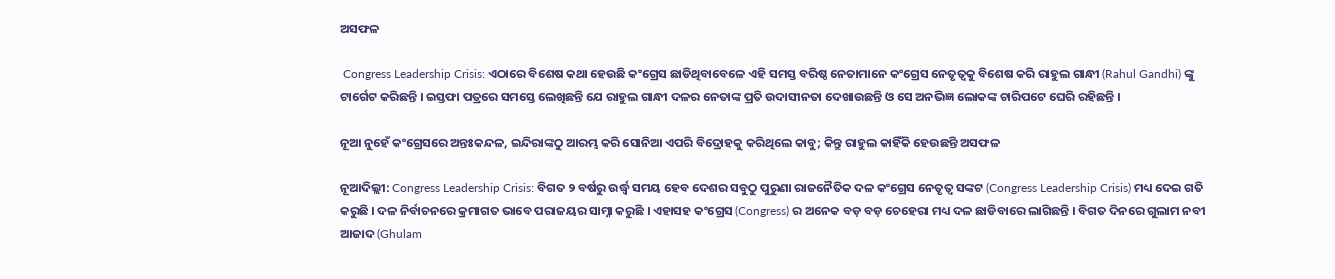ଅସଫଳ

 Congress Leadership Crisis: ଏଠାରେ ବିଶେଷ କଥା ହେଉଛି କଂଗ୍ରେସ ଛାଡିଥିବାବେଳେ ଏହି ସମସ୍ତ ବରିଷ୍ଠ ନେତାମାନେ କଂଗ୍ରେସ ନେତୃତ୍ୱକୁ ବିଶେଷ କରି ରାହୁଲ ଗାନ୍ଧୀ (Rahul Gandhi) ଙ୍କୁ ଟାର୍ଗେଟ କରିଛନ୍ତି । ଇସ୍ତଫା ପତ୍ରରେ ସମସ୍ତେ ଲେଖିଛନ୍ତି ଯେ ରାହୁଲ ଗାନ୍ଧୀ ଦଳର ନେତାଙ୍କ ପ୍ରତି ଉଦାସୀନତା ଦେଖାଉଛନ୍ତି ଓ ସେ ଅନଭିଜ୍ଞ ଲୋକଙ୍କ ଚାରିପଟେ ଘେରି ରହିଛନ୍ତି ।

ନୂଆ ନୁହେଁ କଂଗ୍ରେସରେ ଅନ୍ତଃକନ୍ଦଳ, ଇନ୍ଦିରାଙ୍କଠୁ ଆରମ୍ଭ କରି ସୋନିଆ ଏପରି ବିଦ୍ରୋହକୁ କରିଥିଲେ କାବୁ; କିନ୍ତୁ ରାହୁଲ କାହିଁକି ହେଉଛନ୍ତି ଅସଫଳ

ନୂଆଦିଲ୍ଲୀ: Congress Leadership Crisis: ବିଗତ ୨ ବର୍ଷରୁ ଉର୍ଦ୍ଧ୍ୱ ସମୟ ହେବ ଦେଶର ସବୁଠୁ ପୁରୁଣା ରାଜନୈତିକ ଦଳ କଂଗ୍ରେସ ନେତୃତ୍ୱ ସଙ୍କଟ (Congress Leadership Crisis) ମଧ୍ୟ ଦେଇ ଗତି କରୁଛି । ଦଳ ନିର୍ବାଚନରେ କ୍ରମାଗତ ଭାବେ ପରାଜୟର ସାମ୍ନା କରୁଛି । ଏହାସହ କଂଗ୍ରେସ (Congress) ର ଅନେକ ବଡ଼ ବଡ଼ ଚେହେରା ମଧ୍ୟ ଦଳ ଛାଡିବାରେ ଲାଗିଛନ୍ତି । ବିଗତ ଦିନରେ ଗୁଲାମ ନବୀ ଆଜାଦ (Ghulam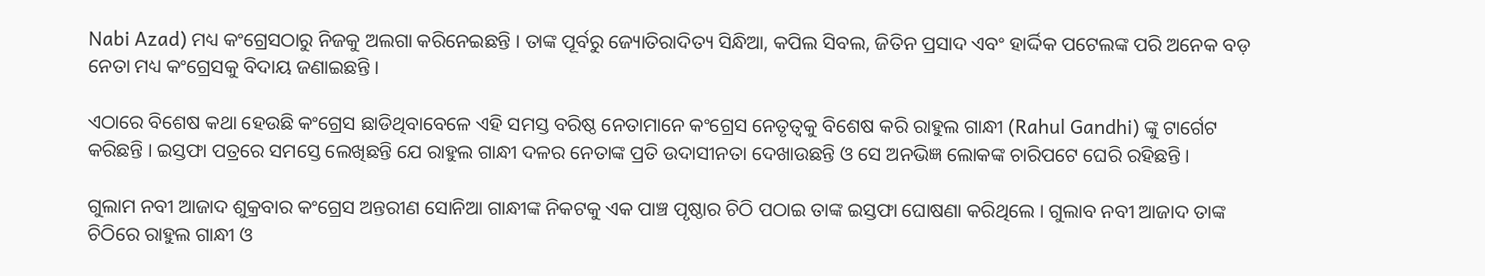Nabi Azad) ମଧ୍ୟ କଂଗ୍ରେସଠାରୁ ନିଜକୁ ଅଲଗା କରିନେଇଛନ୍ତି । ତାଙ୍କ ପୂର୍ବରୁ ଜ୍ୟୋତିରାଦିତ୍ୟ ସିନ୍ଧିଆ, କପିଲ ସିବଲ, ଜିତିନ ପ୍ରସାଦ ଏବଂ ହାର୍ଦ୍ଦିକ ପଟେଲଙ୍କ ପରି ଅନେକ ବଡ଼ ନେତା ମଧ୍ୟ କଂଗ୍ରେସକୁ ବିଦାୟ ଜଣାଇଛନ୍ତି ।

ଏଠାରେ ବିଶେଷ କଥା ହେଉଛି କଂଗ୍ରେସ ଛାଡିଥିବାବେଳେ ଏହି ସମସ୍ତ ବରିଷ୍ଠ ନେତାମାନେ କଂଗ୍ରେସ ନେତୃତ୍ୱକୁ ବିଶେଷ କରି ରାହୁଲ ଗାନ୍ଧୀ (Rahul Gandhi) ଙ୍କୁ ଟାର୍ଗେଟ କରିଛନ୍ତି । ଇସ୍ତଫା ପତ୍ରରେ ସମସ୍ତେ ଲେଖିଛନ୍ତି ଯେ ରାହୁଲ ଗାନ୍ଧୀ ଦଳର ନେତାଙ୍କ ପ୍ରତି ଉଦାସୀନତା ଦେଖାଉଛନ୍ତି ଓ ସେ ଅନଭିଜ୍ଞ ଲୋକଙ୍କ ଚାରିପଟେ ଘେରି ରହିଛନ୍ତି ।

ଗୁଲାମ ନବୀ ଆଜାଦ ଶୁକ୍ରବାର କଂଗ୍ରେସ ଅନ୍ତରୀଣ ସୋନିଆ ଗାନ୍ଧୀଙ୍କ ନିକଟକୁ ଏକ ପାଞ୍ଚ ପୃଷ୍ଠାର ଚିଠି ପଠାଇ ତାଙ୍କ ଇସ୍ତଫା ଘୋଷଣା କରିଥିଲେ । ଗୁଲାବ ନବୀ ଆଜାଦ ତାଙ୍କ ଚିଠିରେ ରାହୁଲ ଗାନ୍ଧୀ ଓ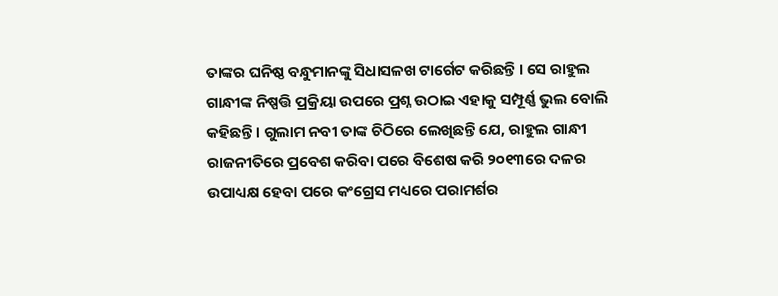ତାଙ୍କର ଘନିଷ୍ଠ ବନ୍ଧୁମାନଙ୍କୁ ସିଧାସଳଖ ଟାର୍ଗେଟ କରିଛନ୍ତି । ସେ ରାହୁଲ ଗାନ୍ଧୀଙ୍କ ନିଷ୍ପତ୍ତି ପ୍ରକ୍ରିୟା ଉପରେ ପ୍ରଶ୍ନ ଉଠାଇ ଏହାକୁ ସମ୍ପୂର୍ଣ୍ଣ ଭୁଲ ବୋଲି କହିଛନ୍ତି । ଗୁଲାମ ନବୀ ତାଙ୍କ ଚିଠିରେ ଲେଖିଛନ୍ତି ଯେ, ରାହୁଲ ଗାନ୍ଧୀ ରାଜନୀତିରେ ପ୍ରବେଶ କରିବା ପରେ ବିଶେଷ କରି ୨୦୧୩ରେ ଦଳର ଉପାଧ୍ୟକ୍ଷ ହେବା ପରେ କଂଗ୍ରେସ ମଧ୍ୟରେ ପରାମର୍ଶର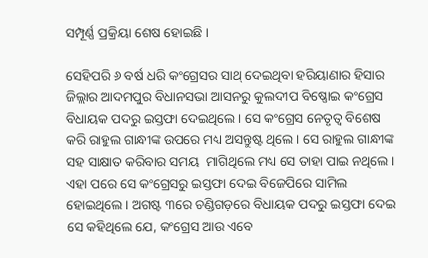ସମ୍ପୂର୍ଣ୍ଣ ପ୍ରକ୍ରିୟା ଶେଷ ହୋଇଛି ।

ସେହିପରି ୬ ବର୍ଷ ଧରି କଂଗ୍ରେସର ସାଥ୍ ଦେଇଥିବା ହରିୟାଣାର ହିସାର ଜିଲ୍ଲାର ଆଦମପୁର ବିଧାନସଭା ଆସନରୁ କୁଲଦୀପ ବିଷ୍ଣୋଇ କଂଗ୍ରେସ ବିଧାୟକ ପଦରୁ ଇସ୍ତଫା ଦେଇଥିଲେ । ସେ କଂଗ୍ରେସ ନେତୃତ୍ୱ ବିଶେଷ କରି ରାହୁଲ ଗାନ୍ଧୀଙ୍କ ଉପରେ ମଧ୍ୟ ଅସନ୍ତୁଷ୍ଟ ଥିଲେ । ସେ ରାହୁଲ ଗାନ୍ଧୀଙ୍କ ସହ ସାକ୍ଷାତ କରିବାର ସମୟ  ମାଗିଥିଲେ ମଧ୍ୟ ସେ ତାହା ପାଇ ନଥିଲେ । ଏହା ପରେ ସେ କଂଗ୍ରେସରୁ ଇସ୍ତଫା ଦେଇ ବିଜେପିରେ ସାମିଲ ହୋଇଥିଲେ । ଅଗଷ୍ଟ ୩ରେ ଚଣ୍ଡିଗଡ଼ରେ ବିଧାୟକ ପଦରୁ ଇସ୍ତଫା ଦେଇ ସେ କହିଥିଲେ ଯେ, କଂଗ୍ରେସ ଆଉ ଏବେ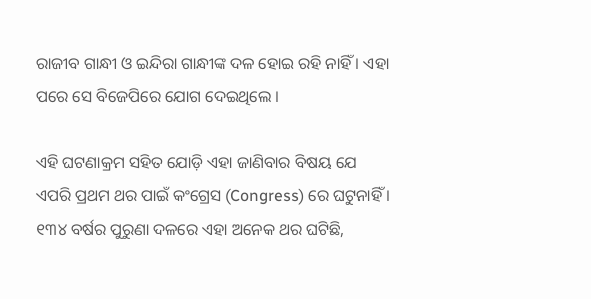ରାଜୀବ ଗାନ୍ଧୀ ଓ ଇନ୍ଦିରା ଗାନ୍ଧୀଙ୍କ ଦଳ ହୋଇ ରହି ନାହିଁ । ଏହା ପରେ ସେ ବିଜେପିରେ ଯୋଗ ଦେଇଥିଲେ ।

ଏହି ଘଟଣାକ୍ରମ ସହିତ ଯୋଡ଼ି ଏହା ଜାଣିବାର ବିଷୟ ଯେ ଏପରି ପ୍ରଥମ ଥର ପାଇଁ କଂଗ୍ରେସ (Congress) ରେ ଘଟୁନାହିଁ । ୧୩୪ ବର୍ଷର ପୁରୁଣା ଦଳରେ ଏହା ଅନେକ ଥର ଘଟିଛି,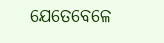ଯେତେବେଳେ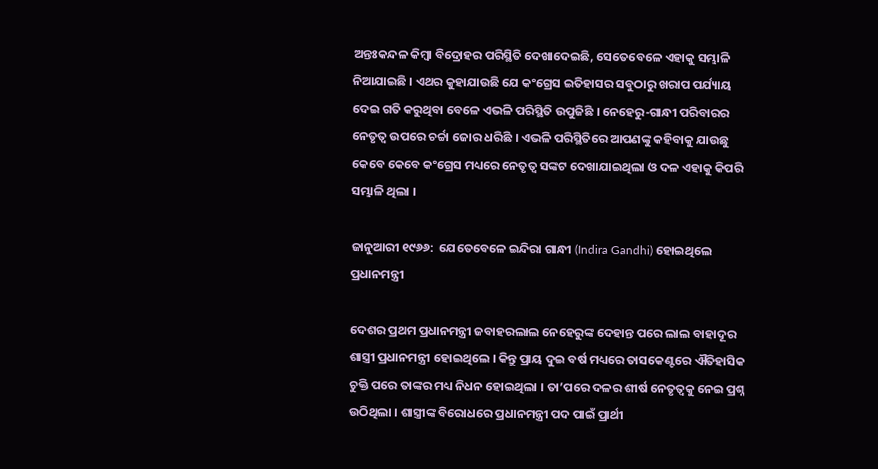ଅନ୍ତଃକନ୍ଦଳ କିମ୍ବା ବିଦ୍ରୋହର ପରିସ୍ଥିତି ଦେଖାଦେଇଛି, ସେତେବେଳେ ଏହାକୁ ସମ୍ଭାଳି ନିଆଯାଇଛି । ଏଥର କୁହାଯାଉଛି ଯେ କଂଗ୍ରେସ ଇତିହାସର ସବୁଠାରୁ ଖରାପ ପର୍ଯ୍ୟାୟ ଦେଇ ଗତି କରୁଥିବା ବେଳେ ଏଭଳି ପରିସ୍ଥିତି ଉପୁଜିଛି । ନେହେରୁ-ଗାନ୍ଧୀ ପରିବାରର ନେତୃତ୍ୱ ଉପରେ ଚର୍ଚ୍ଚା ଜୋର ଧରିଛି । ଏଭଳି ପରିସ୍ଥିତିରେ ଆପଣଙ୍କୁ କହିବାକୁ ଯାଉଛୁ କେବେ କେବେ କଂଗ୍ରେସ ମଧ୍ୟରେ ନେତୃତ୍ୱ ସଙ୍କଟ ଦେଖାଯାଇଥିଲା ଓ ଦଳ ଏହାକୁ କିପରି ସମ୍ଭାଳି ଥିଲା ।

ଜାନୁଆରୀ ୧୯୬୬:  ଯେତେବେଳେ ଇନ୍ଦିରା ଗାନ୍ଧୀ (Indira Gandhi) ହୋଇଥିଲେ ପ୍ରଧାନମନ୍ତ୍ରୀ

ଦେଶର ପ୍ରଥମ ପ୍ରଧାନମନ୍ତ୍ରୀ ଜବାହରଲାଲ ନେହେରୁଙ୍କ ଦେହାନ୍ତ ପରେ ଲାଲ ବାହାଦୂର ଶାସ୍ତ୍ରୀ ପ୍ରଧାନମନ୍ତ୍ରୀ ହୋଇଥିଲେ । କିନ୍ତୁ ପ୍ରାୟ ଦୁଇ ବର୍ଷ ମଧ୍ୟରେ ତାସକେଣ୍ଟରେ ଐତିହାସିକ ଚୁକ୍ତି ପରେ ତାଙ୍କର ମଧ୍ୟ ନିଧନ ହୋଇଥିଲା । ତା’ପରେ ଦଳର ଶୀର୍ଷ ନେତୃତ୍ୱକୁ ନେଇ ପ୍ରଶ୍ନ ଉଠିଥିଲା । ଶାସ୍ତ୍ରୀଙ୍କ ବିରୋଧରେ ପ୍ରଧାନମନ୍ତ୍ରୀ ପଦ ପାଇଁ ପ୍ରାର୍ଥୀ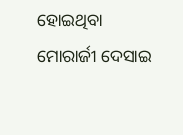ହୋଇଥିବା ମୋରାର୍ଜୀ ଦେସାଇ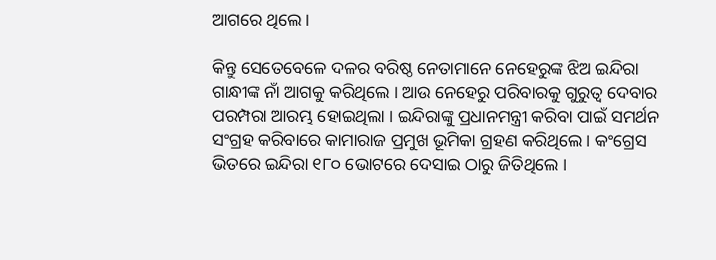ଆଗରେ ଥିଲେ ।

କିନ୍ତୁ ସେତେବେଳେ ଦଳର ବରିଷ୍ଠ ନେତାମାନେ ନେହେରୁଙ୍କ ଝିଅ ଇନ୍ଦିରା ଗାନ୍ଧୀଙ୍କ ନାଁ ଆଗକୁ କରିଥିଲେ । ଆଉ ନେହେରୁ ପରିବାରକୁ ଗୁରୁତ୍ୱ ଦେବାର ପରମ୍ପରା ଆରମ୍ଭ ହୋଇଥିଲା । ଇନ୍ଦିରାଙ୍କୁ ପ୍ରଧାନମନ୍ତ୍ରୀ କରିବା ପାଇଁ ସମର୍ଥନ ସଂଗ୍ରହ କରିବାରେ କାମାରାଜ ପ୍ରମୁଖ ଭୂମିକା ଗ୍ରହଣ କରିଥିଲେ । କଂଗ୍ରେସ ଭିତରେ ଇନ୍ଦିରା ୧୮୦ ଭୋଟରେ ଦେସାଇ ଠାରୁ ଜିତିଥିଲେ ।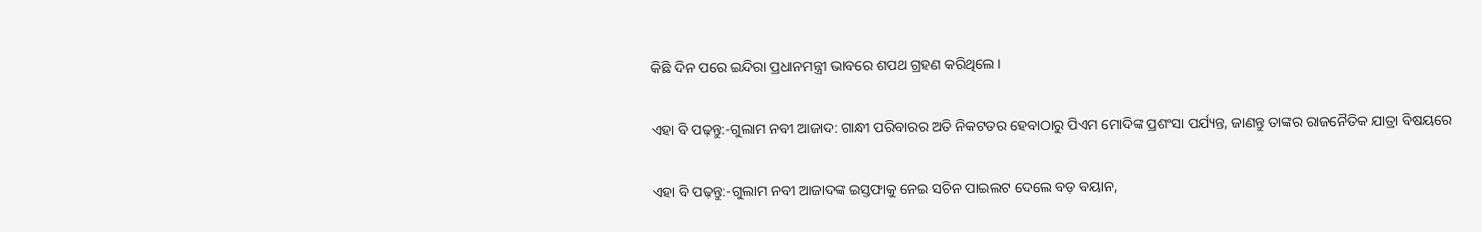କିଛି ଦିନ ପରେ ଇନ୍ଦିରା ପ୍ରଧାନମନ୍ତ୍ରୀ ଭାବରେ ଶପଥ ଗ୍ରହଣ କରିଥିଲେ ।

ଏହା ବି ପଢ଼ନ୍ତୁ:-ଗୁଲାମ ନବୀ ଆଜାଦ: ଗାନ୍ଧୀ ପରିବାରର ଅତି ନିକଟତର ହେବାଠାରୁ ପିଏମ ମୋଦିଙ୍କ ପ୍ରଶଂସା ପର୍ଯ୍ୟନ୍ତ, ଜାଣନ୍ତୁ ତାଙ୍କର ରାଜନୈତିକ ଯାତ୍ରା ବିଷୟରେ

ଏହା ବି ପଢ଼ନ୍ତୁ:-ଗୁଲାମ ନବୀ ଆଜାଦଙ୍କ ଇସ୍ତଫାକୁ ନେଇ ସଚିନ ପାଇଲଟ ଦେଲେ ବଡ଼ ବୟାନ,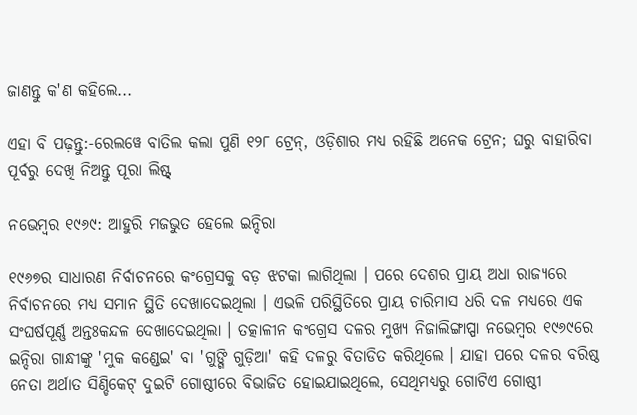ଜାଣନ୍ତୁ କ'ଣ କହିଲେ...

ଏହା ବି ପଢ଼ନ୍ତୁ:-ରେଲୱେ ବାତିଲ କଲା ପୁଣି ୧୨୮ ଟ୍ରେନ୍, ଓଡ଼ିଶାର ମଧ୍ୟ ରହିଛି ଅନେକ ଟ୍ରେନ; ଘରୁ ବାହାରିବା ପୂର୍ବରୁ ଦେଖି ନିଅନ୍ତୁ ପୂରା ଲିଷ୍ଟ୍

ନଭେମ୍ବର ୧୯୬୯: ଆହୁରି ମଜଭୁତ ହେଲେ ଇନ୍ଦିରା

୧୯୬୭ର ସାଧାରଣ ନିର୍ବାଚନରେ କଂଗ୍ରେସକୁ ବଡ଼ ଝଟକା ଲାଗିଥିଲା । ପରେ ଦେଶର ପ୍ରାୟ ଅଧା ରାଜ୍ୟରେ ନିର୍ବାଚନରେ ମଧ୍ୟ ସମାନ ସ୍ଥିତି ଦେଖାଦେଇଥିଲା । ଏଭଳି ପରିସ୍ଥିତିରେ ପ୍ରାୟ ଚାରିମାସ ଧରି ଦଳ ମଧ୍ୟରେ ଏକ ସଂଘର୍ଷପୂର୍ଣ୍ଣ ଅନ୍ତଃକନ୍ଦଳ ଦେଖାଦେଇଥିଲା । ତତ୍କାଳୀନ କଂଗ୍ରେସ ଦଳର ମୁଖ୍ୟ ନିଜାଲିଙ୍ଗାପ୍ପା ନଭେମ୍ବର ୧୯୬୯ରେ ଇନ୍ଦିରା ଗାନ୍ଧୀଙ୍କୁ 'ମୁକ କଣ୍ଡେଇ' ବା 'ଗୁଙ୍ଗି ଗୁଡ଼ିଆ' କହି ଦଳରୁ ବିତାଡିତ କରିଥିଲେ । ଯାହା ପରେ ଦଳର ବରିଷ୍ଠ ନେତା ଅର୍ଥାତ ସିଣ୍ଡିକେଟ୍ ଦୁଇଟି ଗୋଷ୍ଠୀରେ ବିଭାଜିତ ହୋଇଯାଇଥିଲେ, ସେଥିମଧ୍ୟରୁ ଗୋଟିଏ ଗୋଷ୍ଠୀ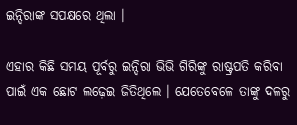ଇନ୍ଦିରାଙ୍କ ସପକ୍ଷରେ ଥିଲା ।

ଏହାର କିଛି ସମୟ ପୂର୍ବରୁ ଇନ୍ଦିରା ଭିଭି ଗିରିଙ୍କୁ ରାଷ୍ଟ୍ରପତି କରିବା ପାଇଁ ଏକ ଛୋଟ ଲଢ଼େଇ ଜିତିଥିଲେ । ଯେତେବେଳେ ତାଙ୍କୁ ଦଳରୁ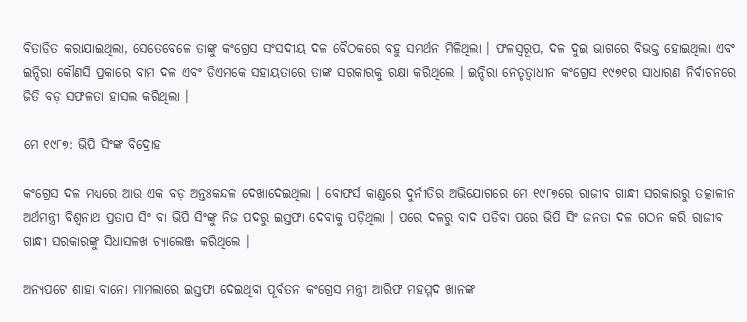ବିତାଡିତ କରାଯାଇଥିଲା, ସେତେବେଳେ ତାଙ୍କୁ କଂଗ୍ରେସ ସଂସଦୀୟ ଦଳ ବୈଠକରେ ବହୁ ସମର୍ଥନ ମିଳିଥିଲା । ଫଳସ୍ୱରୂପ, ଦଳ ଦୁଇ ଭାଗରେ ବିଭକ୍ତ ହୋଇଥିଲା ଏବଂ ଇନ୍ଦିରା କୌଣସି ପ୍ରକାରେ ବାମ ଦଳ ଏବଂ ଡିଏମକେ ସହାୟତାରେ ତାଙ୍କ ସରକାରକୁ ରକ୍ଷା କରିଥିଲେ । ଇନ୍ଦିରା ନେତୃତ୍ୱାଧୀନ କଂଗ୍ରେସ ୧୯୭୧ର ସାଧାରଣ ନିର୍ବାଚନରେ ଜିତି ବଡ଼ ସଫଳତା ହାସଲ କରିଥିଲା ।

ମେ ୧୯୮୭: ଭିପି ସିଂଙ୍କ ବିଦ୍ରୋହ

କଂଗ୍ରେସ ଦଳ ମଧ୍ୟରେ ଆଉ ଏକ ବଡ଼ ଅନ୍ତଃକନ୍ଦଳ ଦେଖାଦେଇଥିଲା । ବୋଫର୍ସ କାଣ୍ଡରେ ଦୁର୍ନୀତିର ଅଭିଯୋଗରେ ମେ ୧୯୮୭ରେ ରାଜୀବ ଗାନ୍ଧୀ ସରକାରରୁ ତତ୍କାଳୀନ ଅର୍ଥମନ୍ତ୍ରୀ ବିଶ୍ୱନାଥ ପ୍ରତାପ ସିଂ ବା ଭିପି ସିଂଙ୍କୁ ନିଜ ପଦରୁ ଇସ୍ତଫା ଦେବାକୁ ପଡ଼ିଥିଲା । ପରେ ଦଳରୁ ବାଦ ପଡିବା ପରେ ଭିପି ସିଂ ଜନତା ଦଳ ଗଠନ କରି ରାଜୀବ ଗାନ୍ଧୀ ସରକାରଙ୍କୁ ସିଧାସଳଖ ଚ୍ୟାଲେଞ୍ଜ କରିଥିଲେ ।

ଅନ୍ୟପଟେ ଶାହା ବାନୋ ମାମଲାରେ ଇସ୍ତଫା ଦେଇଥିବା ପୂର୍ବତନ କଂଗ୍ରେସ ମନ୍ତ୍ରୀ ଆରିଫ ମହମ୍ମଦ ଖାନଙ୍କ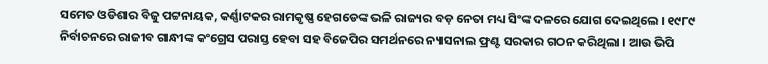ସମେତ ଓଡିଶାର ବିଜୁ ପଟ୍ଟନାୟକ, କର୍ଣ୍ଣାଟକର ରାମକୃଷ୍ଣ ହେଗଡେଙ୍କ ଭଳି ରାଜ୍ୟର ବଡ଼ ନେତା ମଧ୍ୟ ସିଂଙ୍କ ଦଳରେ ଯୋଗ ଦେଇଥିଲେ । ୧୯୮୯ ନିର୍ବାଚନରେ ରାଜୀବ ଗାନ୍ଧୀଙ୍କ କଂଗ୍ରେସ ପରାସ୍ତ ହେବା ସହ ବିଜେପିର ସମର୍ଥନରେ ନ୍ୟାସନାଲ ଫ୍ରଣ୍ଟ ସରକାର ଗଠନ କରିଥିଲା । ଆଉ ଭିପି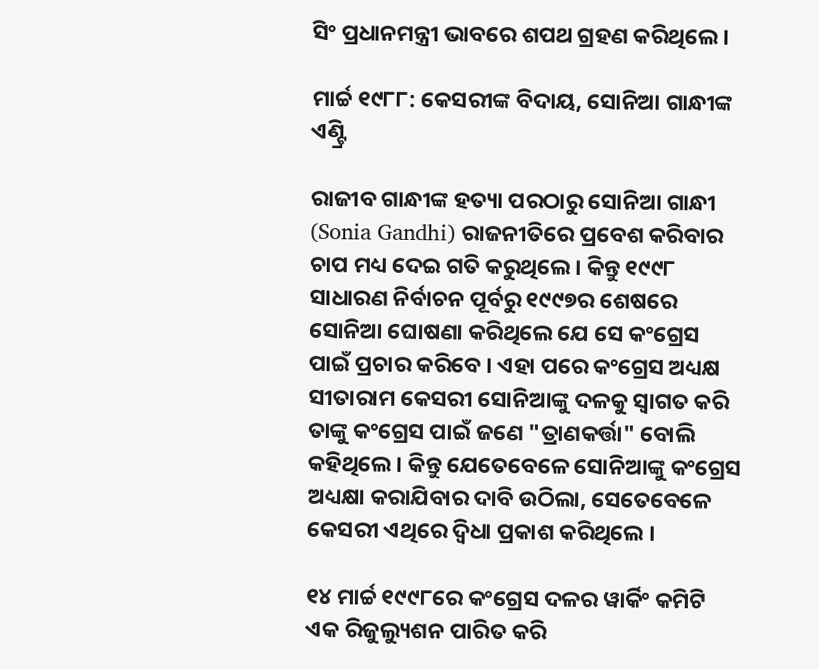ସିଂ ପ୍ରଧାନମନ୍ତ୍ରୀ ଭାବରେ ଶପଥ ଗ୍ରହଣ କରିଥିଲେ ।

ମାର୍ଚ୍ଚ ୧୯୮୮: କେସରୀଙ୍କ ବିଦାୟ, ସୋନିଆ ଗାନ୍ଧୀଙ୍କ ଏଣ୍ଟ୍ରି

ରାଜୀବ ଗାନ୍ଧୀଙ୍କ ହତ୍ୟା ପରଠାରୁ ସୋନିଆ ଗାନ୍ଧୀ (Sonia Gandhi) ରାଜନୀତିରେ ପ୍ରବେଶ କରିବାର ଚାପ ମଧ୍ୟ ଦେଇ ଗତି କରୁଥିଲେ । କିନ୍ତୁ ୧୯୯୮ ସାଧାରଣ ନିର୍ବାଚନ ପୂର୍ବରୁ ୧୯୯୭ର ଶେଷରେ ସୋନିଆ ଘୋଷଣା କରିଥିଲେ ଯେ ସେ କଂଗ୍ରେସ ପାଇଁ ପ୍ରଚାର କରିବେ । ଏହା ପରେ କଂଗ୍ରେସ ଅଧ୍ୟକ୍ଷ ସୀତାରାମ କେସରୀ ସୋନିଆଙ୍କୁ ଦଳକୁ ସ୍ୱାଗତ କରି ତାଙ୍କୁ କଂଗ୍ରେସ ପାଇଁ ଜଣେ "ତ୍ରାଣକର୍ତ୍ତା" ବୋଲି କହିଥିଲେ । କିନ୍ତୁ ଯେତେବେଳେ ସୋନିଆଙ୍କୁ କଂଗ୍ରେସ ଅଧ୍ୟକ୍ଷା କରାଯିବାର ଦାବି ଉଠିଲା, ସେତେବେଳେ କେସରୀ ଏଥିରେ ଦ୍ୱିଧା ପ୍ରକାଶ କରିଥିଲେ ।

୧୪ ମାର୍ଚ୍ଚ ୧୯୯୮ରେ କଂଗ୍ରେସ ଦଳର ୱାର୍କିଂ କମିଟି ଏକ ରିଜୁଲ୍ୟୁଶନ ପାରିତ କରି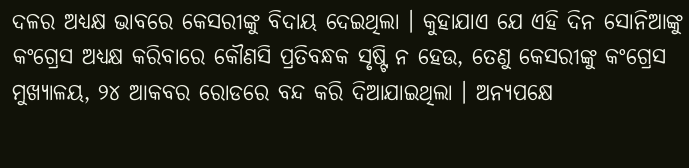ଦଳର ଅଧ୍ୟକ୍ଷ ଭାବରେ କେସରୀଙ୍କୁ ବିଦାୟ ଦେଇଥିଲା । କୁହାଯାଏ ଯେ ଏହି ଦିନ ସୋନିଆଙ୍କୁ କଂଗ୍ରେସ ଅଧ୍ୟକ୍ଷ କରିବାରେ କୌଣସି ପ୍ରତିବନ୍ଧକ ସୃଷ୍ଟି ନ ହେଉ, ତେଣୁ କେସରୀଙ୍କୁ କଂଗ୍ରେସ ମୁଖ୍ୟାଳୟ, ୨୪ ଆକବର ରୋଡରେ ବନ୍ଦ କରି ଦିଆଯାଇଥିଲା । ଅନ୍ୟପକ୍ଷେ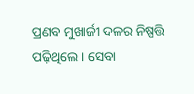ପ୍ରଣବ ମୁଖାର୍ଜୀ ଦଳର ନିଷ୍ପତ୍ତି ପଢ଼ିଥିଲେ । ସେବା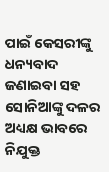ପାଇଁ କେସରୀଙ୍କୁ ଧନ୍ୟବାଦ ଜଣାଇବା ସହ ସୋନିଆଙ୍କୁ ଦଳର ଅଧ୍ୟକ୍ଷ ଭାବରେ ନିଯୁକ୍ତ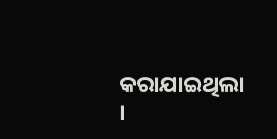କରାଯାଇଥିଲା ।